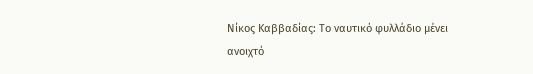Νίκος Καββαδίας: Το ναυτικό φυλλάδιο μένει ανοιχτό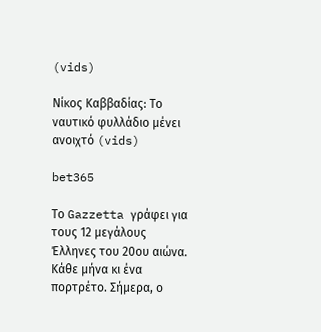(vids)

Νίκος Καββαδίας: Το ναυτικό φυλλάδιο μένει ανοιχτό (vids)

bet365

Το Gazzetta γράφει για τους 12 μεγάλους Έλληνες του 20ου αιώνα. Κάθε μήνα κι ένα πορτρέτο. Σήμερα, ο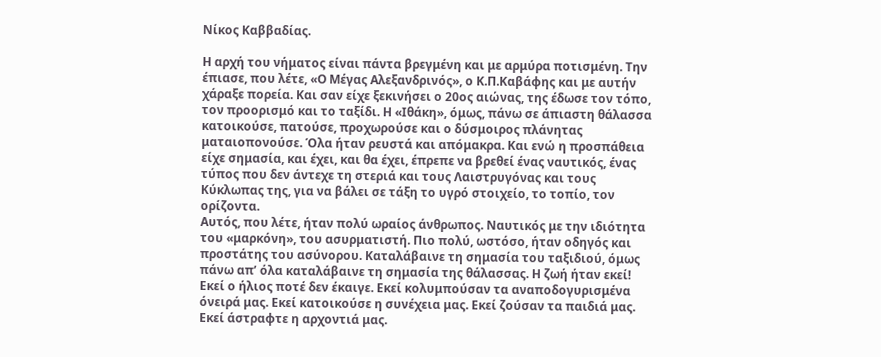Νίκος Καββαδίας.

Η αρχή του νήματος είναι πάντα βρεγμένη και με αρμύρα ποτισμένη. Την έπιασε, που λέτε, «Ο Μέγας Αλεξανδρινός», ο Κ.Π.Καβάφης και με αυτήν χάραξε πορεία. Και σαν είχε ξεκινήσει ο 20ος αιώνας, της έδωσε τον τόπο, τον προορισμό και το ταξίδι. Η «Ιθάκη», όμως, πάνω σε άπιαστη θάλασσα κατοικούσε, πατούσε, προχωρούσε και ο δύσμοιρος πλάνητας ματαιοπονούσε. Όλα ήταν ρευστά και απόμακρα. Και ενώ η προσπάθεια είχε σημασία, και έχει, και θα έχει, έπρεπε να βρεθεί ένας ναυτικός, ένας τύπος που δεν άντεχε τη στεριά και τους Λαιστρυγόνας και τους Κύκλωπας της, για να βάλει σε τάξη το υγρό στοιχείο, το τοπίο, τον ορίζοντα.
Αυτός, που λέτε, ήταν πολύ ωραίος άνθρωπος. Ναυτικός με την ιδιότητα του «μαρκόνη», του ασυρματιστή. Πιο πολύ, ωστόσο, ήταν οδηγός και προστάτης του ασύνορου. Καταλάβαινε τη σημασία του ταξιδιού, όμως πάνω απ’ όλα καταλάβαινε τη σημασία της θάλασσας. Η ζωή ήταν εκεί! Εκεί ο ήλιος ποτέ δεν έκαιγε. Εκεί κολυμπούσαν τα αναποδογυρισμένα όνειρά μας. Εκεί κατοικούσε η συνέχεια μας. Εκεί ζούσαν τα παιδιά μας. Εκεί άστραφτε η αρχοντιά μας.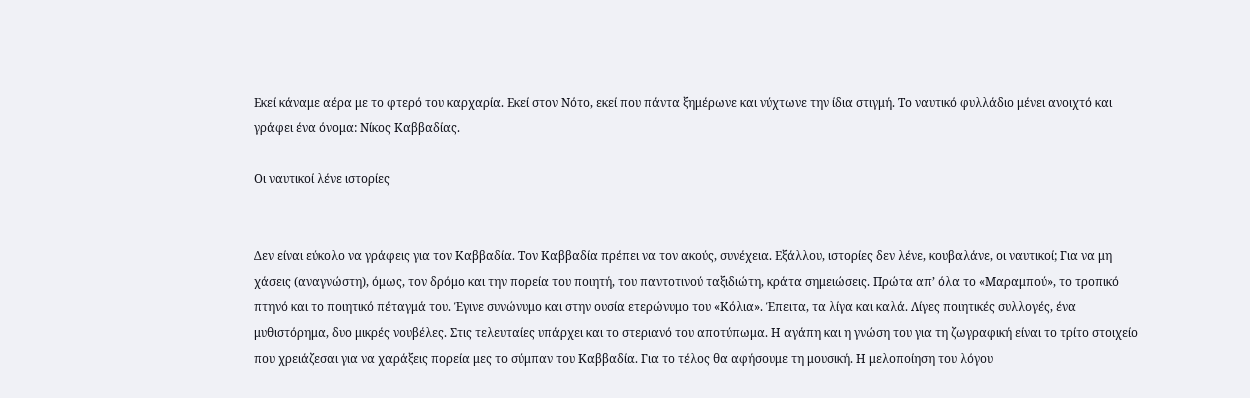Εκεί κάναμε αέρα με το φτερό του καρχαρία. Εκεί στον Νότο, εκεί που πάντα ξημέρωνε και νύχτωνε την ίδια στιγμή. Το ναυτικό φυλλάδιο μένει ανοιχτό και γράφει ένα όνομα: Νίκος Καββαδίας.

Οι ναυτικοί λένε ιστορίες


Δεν είναι εύκολο να γράφεις για τον Καββαδία. Τον Καββαδία πρέπει να τον ακούς, συνέχεια. Εξάλλου, ιστορίες δεν λένε, κουβαλάνε, οι ναυτικοί; Για να μη χάσεις (αναγνώστη), όμως, τον δρόμο και την πορεία του ποιητή, του παντοτινού ταξιδιώτη, κράτα σημειώσεις. Πρώτα απ’ όλα το «Μαραμπού», το τροπικό πτηνό και το ποιητικό πέταγμά του. Έγινε συνώνυμο και στην ουσία ετερώνυμο του «Κόλια». Έπειτα, τα λίγα και καλά. Λίγες ποιητικές συλλογές, ένα μυθιστόρημα, δυο μικρές νουβέλες. Στις τελευταίες υπάρχει και το στεριανό του αποτύπωμα. Η αγάπη και η γνώση του για τη ζωγραφική είναι το τρίτο στοιχείο που χρειάζεσαι για να χαράξεις πορεία μες το σύμπαν του Καββαδία. Για το τέλος θα αφήσουμε τη μουσική. Η μελοποίηση του λόγου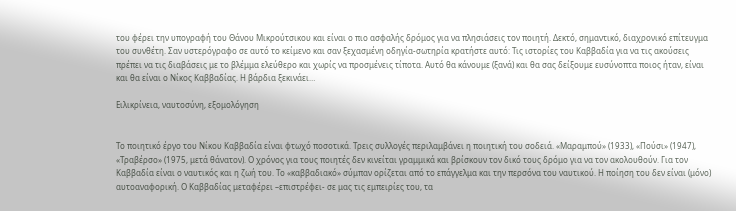του φέρει την υπογραφή του Θάνου Μικρούτσικου και είναι ο πιο ασφαλής δρόμος για να πλησιάσεις τον ποιητή. Δεκτό, σημαντικό, διαχρονικό επίτευγμα του συνθέτη. Σαν υστερόγραφο σε αυτό το κείμενο και σαν ξεχασμένη οδηγία-σωτηρία κρατήστε αυτό: Τις ιστορίες του Καββαδία για να τις ακούσεις πρέπει να τις διαβάσεις με το βλέμμα ελεύθερο και χωρίς να προσμένεις τίποτα. Αυτό θα κάνουμε (ξανά) και θα σας δείξουμε ευσύνοπτα ποιος ήταν, είναι και θα είναι ο Νίκος Καββαδίας. Η βάρδια ξεκινάει…

Ειλικρίνεια, ναυτοσύνη, εξομολόγηση


Το ποιητικό έργο του Νίκου Καββαδία είναι φτωχό ποσοτικά. Τρεις συλλογές περιλαμβάνει η ποιητική του σοδειά. «Μαραμπού» (1933), «Πούσι» (1947), «Τραβέρσο» (1975, μετά θάνατον). Ο χρόνος για τους ποιητές δεν κινείται γραμμικά και βρίσκουν τον δικό τους δρόμο για να τον ακολουθούν. Για τον Καββαδία είναι ο ναυτικός και η ζωή του. Το «καββαδιακό» σύμπαν ορίζεται από το επάγγελμα και την περσόνα του ναυτικού. Η ποίηση του δεν είναι (μόνο) αυτοαναφορική. Ο Καββαδίας μεταφέρει –επιστρέφει- σε μας τις εμπειρίες του, τα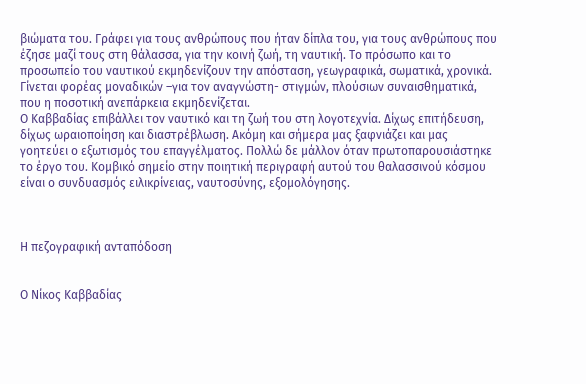βιώματα του. Γράφει για τους ανθρώπους που ήταν δίπλα του, για τους ανθρώπους που έζησε μαζί τους στη θάλασσα, για την κοινή ζωή, τη ναυτική. Το πρόσωπο και το προσωπείο του ναυτικού εκμηδενίζουν την απόσταση, γεωγραφικά, σωματικά, χρονικά. Γίνεται φορέας μοναδικών –για τον αναγνώστη- στιγμών, πλούσιων συναισθηματικά, που η ποσοτική ανεπάρκεια εκμηδενίζεται.
Ο Καββαδίας επιβάλλει τον ναυτικό και τη ζωή του στη λογοτεχνία. Δίχως επιτήδευση, δίχως ωραιοποίηση και διαστρέβλωση. Ακόμη και σήμερα μας ξαφνιάζει και μας γοητεύει ο εξωτισμός του επαγγέλματος. Πολλώ δε μάλλον όταν πρωτοπαρουσιάστηκε το έργο του. Κομβικό σημείο στην ποιητική περιγραφή αυτού του θαλασσινού κόσμου είναι ο συνδυασμός ειλικρίνειας, ναυτοσύνης, εξομολόγησης.



Η πεζογραφική ανταπόδοση


Ο Νίκος Καββαδίας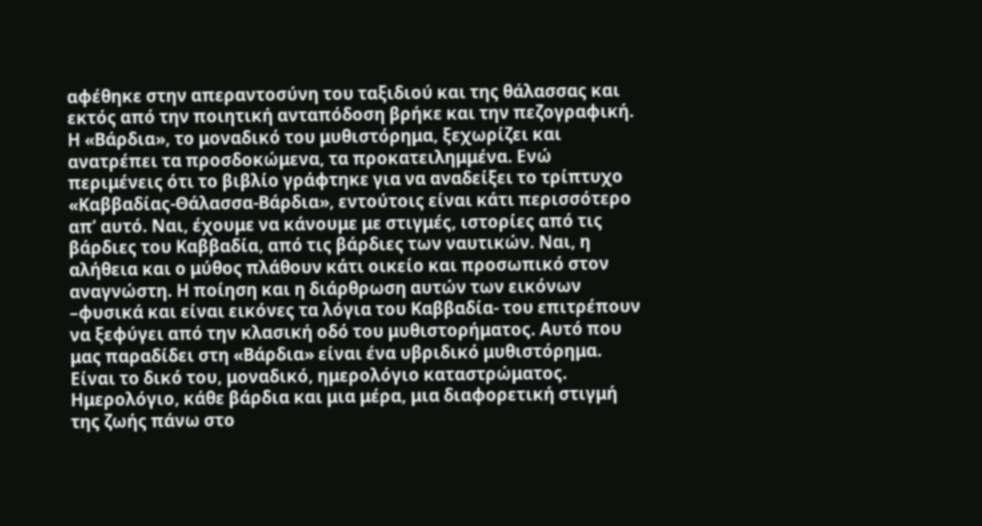αφέθηκε στην απεραντοσύνη του ταξιδιού και της θάλασσας και εκτός από την ποιητική ανταπόδοση βρήκε και την πεζογραφική. Η «Βάρδια», το μοναδικό του μυθιστόρημα, ξεχωρίζει και ανατρέπει τα προσδοκώμενα, τα προκατειλημμένα. Ενώ περιμένεις ότι το βιβλίο γράφτηκε για να αναδείξει το τρίπτυχο «Καββαδίας-Θάλασσα-Βάρδια», εντούτοις είναι κάτι περισσότερο απ’ αυτό. Ναι, έχουμε να κάνουμε με στιγμές, ιστορίες από τις βάρδιες του Καββαδία, από τις βάρδιες των ναυτικών. Ναι, η αλήθεια και ο μύθος πλάθουν κάτι οικείο και προσωπικό στον αναγνώστη. Η ποίηση και η διάρθρωση αυτών των εικόνων –φυσικά και είναι εικόνες τα λόγια του Καββαδία- του επιτρέπουν να ξεφύγει από την κλασική οδό του μυθιστορήματος. Αυτό που μας παραδίδει στη «Βάρδια» είναι ένα υβριδικό μυθιστόρημα. Είναι το δικό του, μοναδικό, ημερολόγιο καταστρώματος. Ημερολόγιο, κάθε βάρδια και μια μέρα, μια διαφορετική στιγμή της ζωής πάνω στο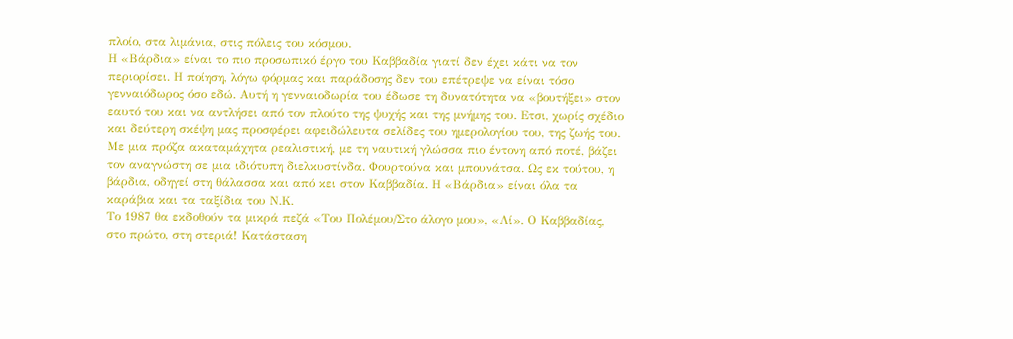πλοίο, στα λιμάνια, στις πόλεις του κόσμου.
Η «Βάρδια» είναι το πιο προσωπικό έργο του Καββαδία γιατί δεν έχει κάτι να τον περιορίσει. Η ποίηση, λόγω φόρμας και παράδοσης δεν του επέτρεψε να είναι τόσο γενναιόδωρος όσο εδώ. Αυτή η γενναιοδωρία του έδωσε τη δυνατότητα να «βουτήξει» στον εαυτό του και να αντλήσει από τον πλούτο της ψυχής και της μνήμης του. Ετσι, χωρίς σχέδιο και δεύτερη σκέψη μας προσφέρει αφειδώλευτα σελίδες του ημερολογίου του, της ζωής του. Με μια πρόζα ακαταμάχητα ρεαλιστική, με τη ναυτική γλώσσα πιο έντονη από ποτέ, βάζει τον αναγνώστη σε μια ιδιότυπη διελκυστίνδα. Φουρτούνα και μπουνάτσα. Ως εκ τούτου, η βάρδια, οδηγεί στη θάλασσα και από κει στον Καββαδία. Η «Βάρδια» είναι όλα τα καράβια και τα ταξίδια του Ν.Κ.
Το 1987 θα εκδοθούν τα μικρά πεζά «Του Πολέμου/Στο άλογο μου», «Λί». Ο Καββαδίας, στο πρώτο, στη στεριά! Κατάσταση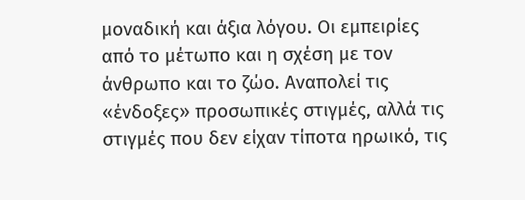μοναδική και άξια λόγου. Οι εμπειρίες από το μέτωπο και η σχέση με τον άνθρωπο και το ζώο. Αναπολεί τις «ένδοξες» προσωπικές στιγμές, αλλά τις στιγμές που δεν είχαν τίποτα ηρωικό, τις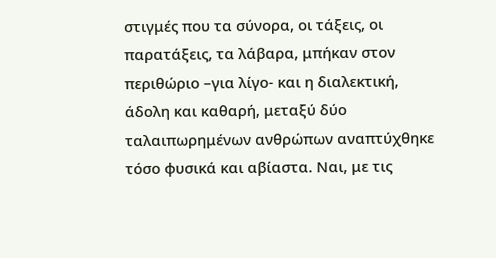στιγμές που τα σύνορα, οι τάξεις, οι παρατάξεις, τα λάβαρα, μπήκαν στον περιθώριο –για λίγο- και η διαλεκτική, άδολη και καθαρή, μεταξύ δύο ταλαιπωρημένων ανθρώπων αναπτύχθηκε τόσο φυσικά και αβίαστα. Ναι, με τις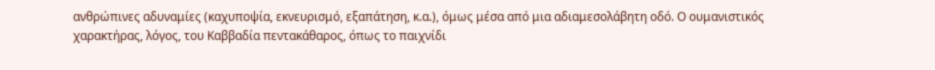ανθρώπινες αδυναμίες (καχυποψία, εκνευρισμό, εξαπάτηση, κ.α.), όμως μέσα από μια αδιαμεσολάβητη οδό. Ο ουμανιστικός χαρακτήρας, λόγος, του Καββαδία πεντακάθαρος, όπως το παιχνίδι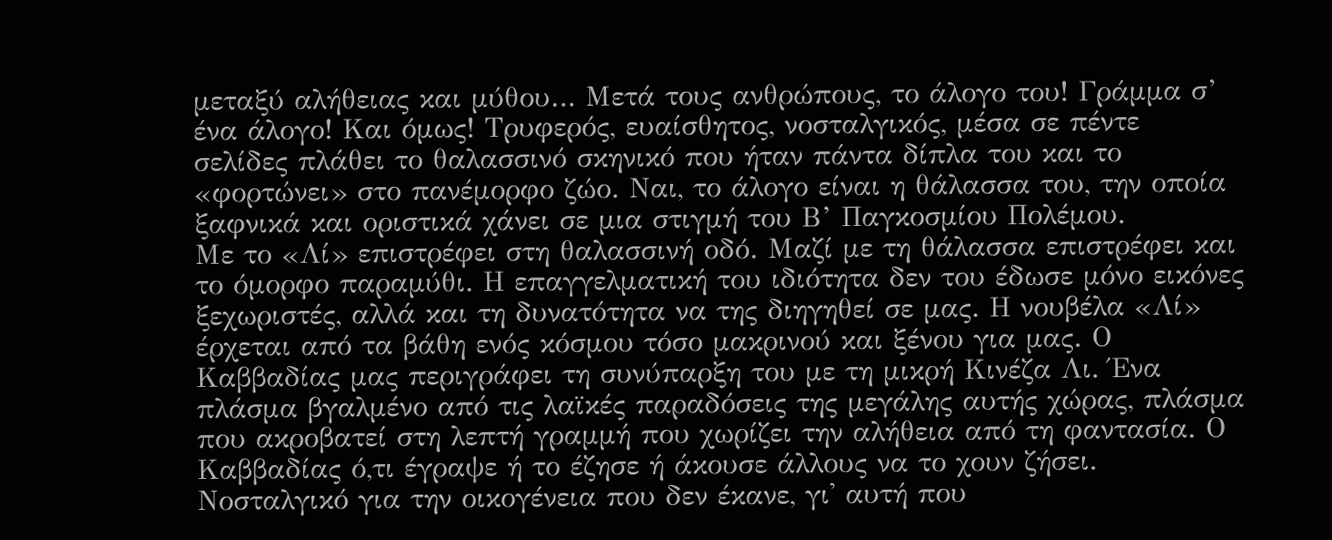μεταξύ αλήθειας και μύθου… Μετά τους ανθρώπους, το άλογο του! Γράμμα σ’ ένα άλογο! Και όμως! Τρυφερός, ευαίσθητος, νοσταλγικός, μέσα σε πέντε σελίδες πλάθει το θαλασσινό σκηνικό που ήταν πάντα δίπλα του και το «φορτώνει» στο πανέμορφο ζώο. Ναι, το άλογο είναι η θάλασσα του, την οποία ξαφνικά και οριστικά χάνει σε μια στιγμή του Β’ Παγκοσμίου Πολέμου.
Με το «Λί» επιστρέφει στη θαλασσινή οδό. Μαζί με τη θάλασσα επιστρέφει και το όμορφο παραμύθι. Η επαγγελματική του ιδιότητα δεν του έδωσε μόνο εικόνες ξεχωριστές, αλλά και τη δυνατότητα να της διηγηθεί σε μας. Η νουβέλα «Λί» έρχεται από τα βάθη ενός κόσμου τόσο μακρινού και ξένου για μας. Ο Καββαδίας μας περιγράφει τη συνύπαρξη του με τη μικρή Κινέζα Λι. Ένα πλάσμα βγαλμένο από τις λαϊκές παραδόσεις της μεγάλης αυτής χώρας, πλάσμα που ακροβατεί στη λεπτή γραμμή που χωρίζει την αλήθεια από τη φαντασία. Ο Καββαδίας ό,τι έγραψε ή το έζησε ή άκουσε άλλους να το χουν ζήσει. Νοσταλγικό για την οικογένεια που δεν έκανε, γι' αυτή που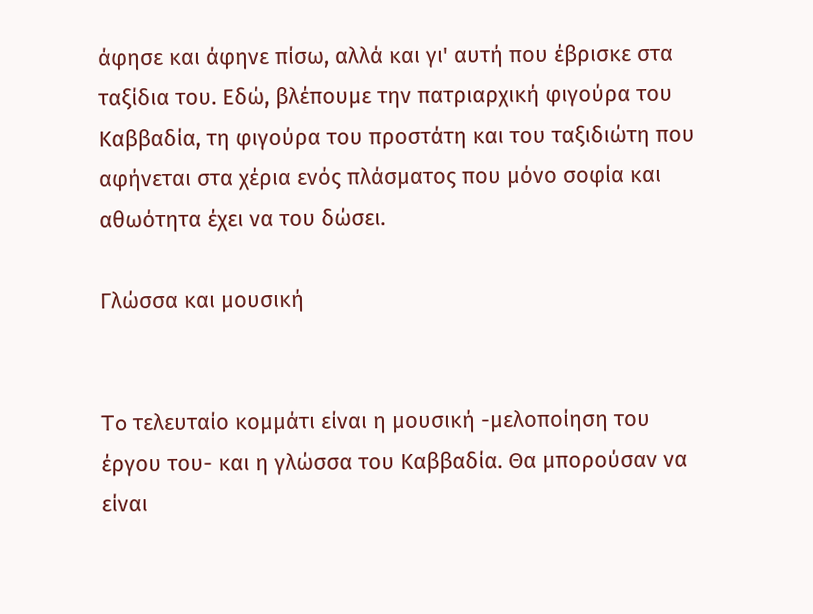άφησε και άφηνε πίσω, αλλά και γι' αυτή που έβρισκε στα ταξίδια του. Εδώ, βλέπουμε την πατριαρχική φιγούρα του Καββαδία, τη φιγούρα του προστάτη και του ταξιδιώτη που αφήνεται στα χέρια ενός πλάσματος που μόνο σοφία και αθωότητα έχει να του δώσει.

Γλώσσα και μουσική


To τελευταίο κομμάτι είναι η μουσική -μελοποίηση του έργου του- και η γλώσσα του Καββαδία. Θα μπορούσαν να είναι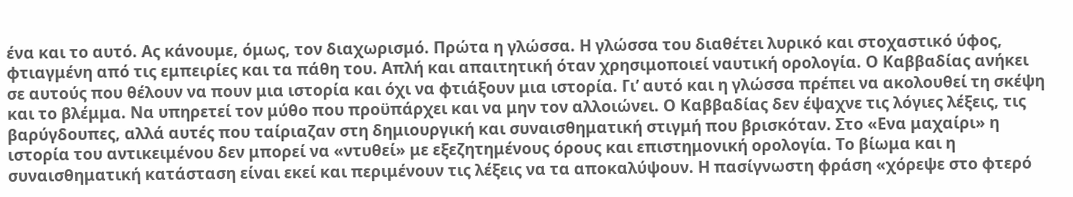ένα και το αυτό. Ας κάνουμε, όμως, τον διαχωρισμό. Πρώτα η γλώσσα. Η γλώσσα του διαθέτει λυρικό και στοχαστικό ύφος, φτιαγμένη από τις εμπειρίες και τα πάθη του. Απλή και απαιτητική όταν χρησιμοποιεί ναυτική ορολογία. Ο Καββαδίας ανήκει σε αυτούς που θέλουν να πουν μια ιστορία και όχι να φτιάξουν μια ιστορία. Γι’ αυτό και η γλώσσα πρέπει να ακολουθεί τη σκέψη και το βλέμμα. Να υπηρετεί τον μύθο που προϋπάρχει και να μην τον αλλοιώνει. Ο Καββαδίας δεν έψαχνε τις λόγιες λέξεις, τις βαρύγδουπες, αλλά αυτές που ταίριαζαν στη δημιουργική και συναισθηματική στιγμή που βρισκόταν. Στο «Ενα μαχαίρι» η ιστορία του αντικειμένου δεν μπορεί να «ντυθεί» με εξεζητημένους όρους και επιστημονική ορολογία. Το βίωμα και η συναισθηματική κατάσταση είναι εκεί και περιμένουν τις λέξεις να τα αποκαλύψουν. Η πασίγνωστη φράση «χόρεψε στο φτερό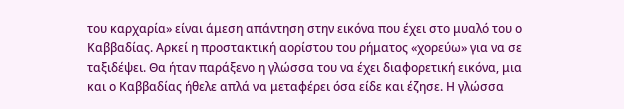του καρχαρία» είναι άμεση απάντηση στην εικόνα που έχει στο μυαλό του ο Καββαδίας. Αρκεί η προστακτική αορίστου του ρήματος «χορεύω» για να σε ταξιδέψει. Θα ήταν παράξενο η γλώσσα του να έχει διαφορετική εικόνα, μια και ο Καββαδίας ήθελε απλά να μεταφέρει όσα είδε και έζησε. Η γλώσσα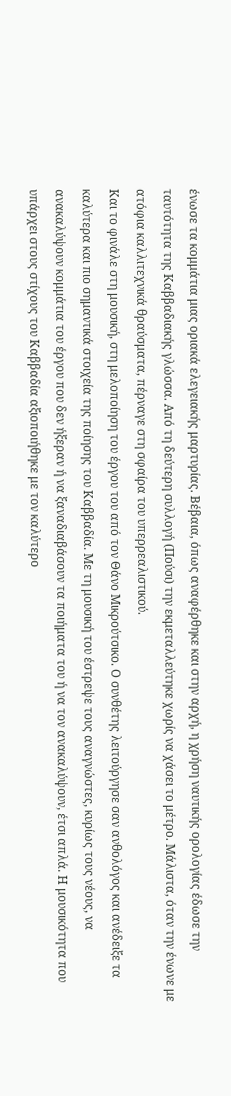ένωσε τα κομμάτια μιας οριακά ελεγειακής μαρτυρίας. Βέβαια, όπως αναφέρθηκε και στην αρχή, η χρήση ναυτικής ορολογίας έδωσε την ταυτότητα της Καββαδιακής γλώσσα. Από τη δεύτερη συλλογή (Πούσι) την εκμεταλλεύτηκε χωρίς να χάσει το μέτρο. Μάλιστα, όταν την ένωνε με ατόφια καλλιτεχνικά θραύσματα, πέρναγε στη σφαίρα του υπερρεαλιστικού.
Και το φινάλε στη μουσική, στη μελοποίηση του έργου του από τον Θάνο Μικρούτσικο. Ο συνθέτης λειτούργησε σαν ανθολόγος και ανέδειξε τα καλύτερα και πιο σημαντικά στοιχεία της ποίησης του Καββαδία. Με τη μουσική του έστρεψε τους αναγνώστες, κυρίως τους νέους, να ανακαλύψουν κομμάτια του έργου που δεν ήξεραν ή να ξαναδιαβάσουν τα ποιήματα του ή να τον ανακαλύψουν, έτσι απλά. Η μουσικότητα που υπάρχει στους στίχους του Καββαδία αξιοποιήθηκε με τον καλύτερο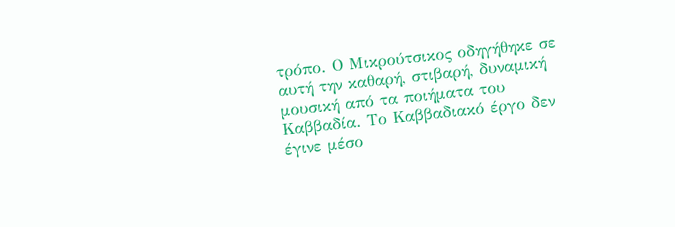τρόπο. Ο Μικρούτσικος οδηγήθηκε σε αυτή την καθαρή, στιβαρή, δυναμική μουσική από τα ποιήματα του Καββαδία. Το Καββαδιακό έργο δεν έγινε μέσο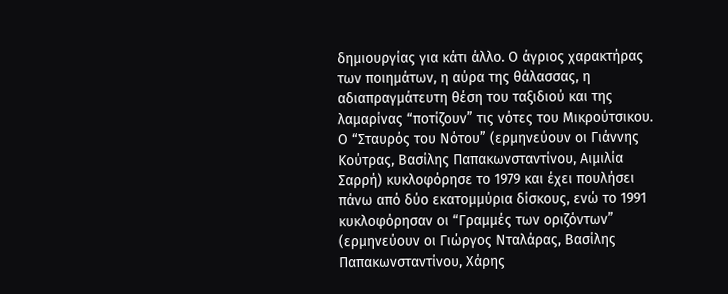δημιουργίας για κάτι άλλο. Ο άγριος χαρακτήρας των ποιημάτων, η αύρα της θάλασσας, η αδιαπραγμάτευτη θέση του ταξιδιού και της λαμαρίνας “ποτίζουν” τις νότες του Μικρούτσικου. Ο “Σταυρός του Νότου” (ερμηνεύουν οι Γιάννης Κούτρας, Βασίλης Παπακωνσταντίνου, Αιμιλία Σαρρή) κυκλοφόρησε το 1979 και έχει πουλήσει πάνω από δύο εκατομμύρια δίσκους, ενώ το 1991 κυκλοφόρησαν οι “Γραμμές των οριζόντων” (ερμηνεύουν οι Γιώργος Νταλάρας, Βασίλης Παπακωνσταντίνου, Χάρης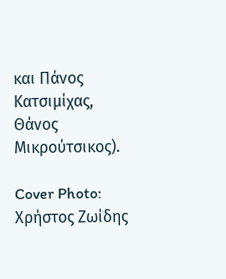και Πάνος Κατσιμίχας, Θάνος Μικρούτσικος).

Cover Photo: Χρήστος Ζωίδης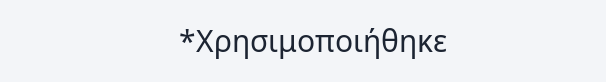*Χρησιμοποιήθηκε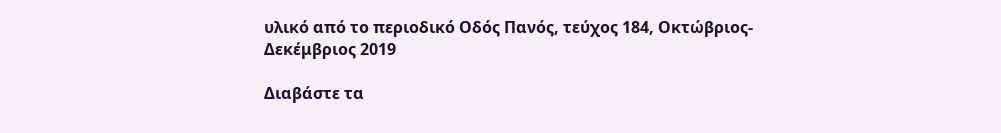υλικό από το περιοδικό Οδός Πανός, τεύχος 184, Οκτώβριος-Δεκέμβριος 2019

Διαβάστε τα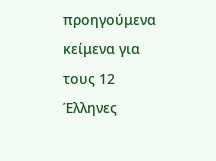προηγούμενα κείμενα για τους 12 Έλληνες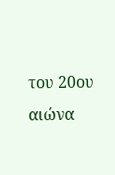του 20ου αιώνα